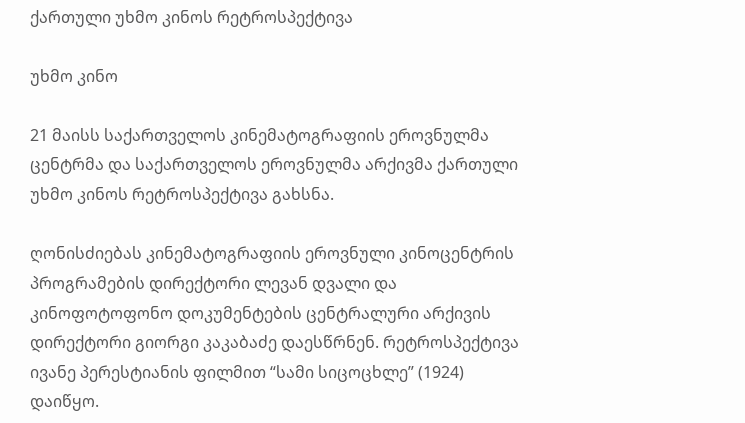ქართული უხმო კინოს რეტროსპექტივა

უხმო კინო

21 მაისს საქართველოს კინემატოგრაფიის ეროვნულმა ცენტრმა და საქართველოს ეროვნულმა არქივმა ქართული უხმო კინოს რეტროსპექტივა გახსნა.

ღონისძიებას კინემატოგრაფიის ეროვნული კინოცენტრის პროგრამების დირექტორი ლევან დვალი და კინოფოტოფონო დოკუმენტების ცენტრალური არქივის დირექტორი გიორგი კაკაბაძე დაესწრნენ. რეტროსპექტივა ივანე პერესტიანის ფილმით “სამი სიცოცხლე” (1924) დაიწყო.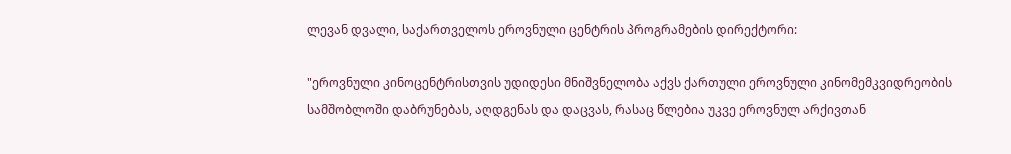ლევან დვალი, საქართველოს ეროვნული ცენტრის პროგრამების დირექტორი:

"ეროვნული კინოცენტრისთვის უდიდესი მნიშვნელობა აქვს ქართული ეროვნული კინომემკვიდრეობის სამშობლოში დაბრუნებას, აღდგენას და დაცვას, რასაც წლებია უკვე ეროვნულ არქივთან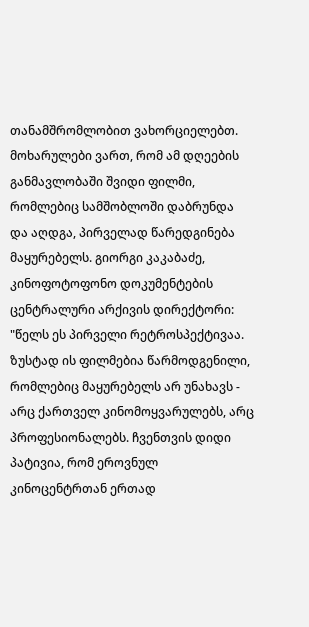თანამშრომლობით ვახორციელებთ. მოხარულები ვართ, რომ ამ დღეების განმავლობაში შვიდი ფილმი, რომლებიც სამშობლოში დაბრუნდა და აღდგა, პირველად წარედგინება მაყურებელს. გიორგი კაკაბაძე, კინოფოტოფონო დოკუმენტების ცენტრალური არქივის დირექტორი: "წელს ეს პირველი რეტროსპექტივაა. ზუსტად ის ფილმებია წარმოდგენილი, რომლებიც მაყურებელს არ უნახავს - არც ქართველ კინომოყვარულებს, არც პროფესიონალებს. ჩვენთვის დიდი პატივია, რომ ეროვნულ კინოცენტრთან ერთად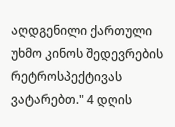აღდგენილი ქართული უხმო კინოს შედევრების რეტროსპექტივას ვატარებთ." 4 დღის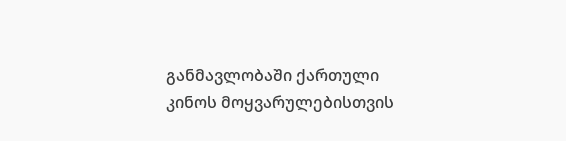განმავლობაში ქართული კინოს მოყვარულებისთვის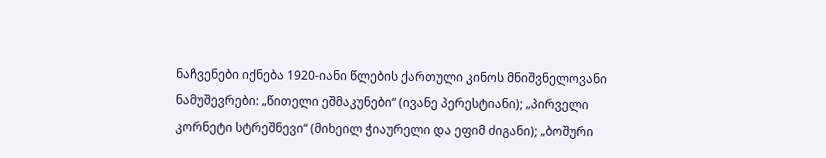ნაჩვენები იქნება 1920-იანი წლების ქართული კინოს მნიშვნელოვანი ნამუშევრები: „წითელი ეშმაკუნები“ (ივანე პერესტიანი); „პირველი კორნეტი სტრეშნევი“ (მიხეილ ჭიაურელი და ეფიმ ძიგანი); „ბოშური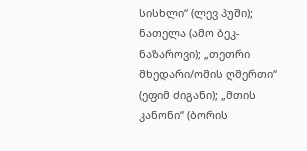სისხლი“ (ლევ პუში); ნათელა (ამო ბეკ-ნაზაროვი); „თეთრი მხედარი/ომის ღმერთი“ (ეფიმ ძიგანი); „მთის კანონი“ (ბორის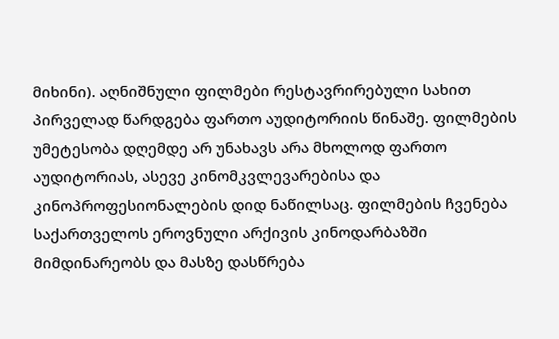მიხინი). აღნიშნული ფილმები რესტავრირებული სახით პირველად წარდგება ფართო აუდიტორიის წინაშე. ფილმების უმეტესობა დღემდე არ უნახავს არა მხოლოდ ფართო აუდიტორიას, ასევე კინომკვლევარებისა და კინოპროფესიონალების დიდ ნაწილსაც. ფილმების ჩვენება საქართველოს ეროვნული არქივის კინოდარბაზში მიმდინარეობს და მასზე დასწრება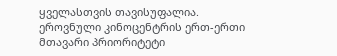ყველასთვის თავისუფალია. ეროვნული კინოცენტრის ერთ-ერთი მთავარი პრიორიტეტი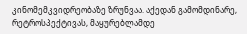კინომემკვიდრეობაზე ზრუნვაა. აქედან გამომდინარე, რეტროსპექტივას, მაყურებლამდე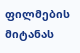ფილმების მიტანას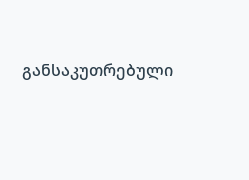განსაკუთრებული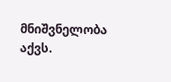მნიშვნელობა აქვს.